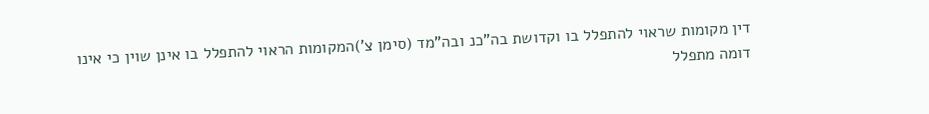דין מקומות שראוי להתפלל בו וקדושת בה"כנ ובה"מד (סימן צ')המקומות הראוי להתפלל בו אינן שוין כי אינו דומה מתפלל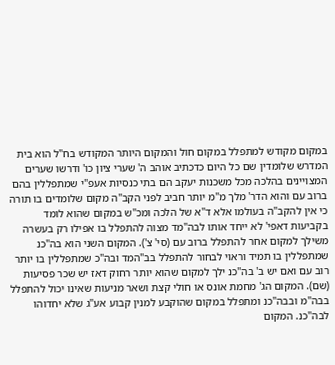במקום מקודש למתפלל במקום חול והמקום היותר המקודש בח"ל הוא בית המדרש שלומדין שם כל היום כדכתיב אוהב ה' שערי ציון כו' ודרשו שערים המצויינים בהלכה מכל משכנות יעקב הם בתי כנסיות אעפ"י שמתפללין בהם ברוב עם והוא הדר' מלך מ"מ יותר חביב לפני הקב"ה מקום שלומדים בו תורה כי אין להקב"ה בעולמו אלא ד"א של הלכה ומכ"ש במקום שהוא לומד בקביעות דאפי' לא ייחד אותו לבה"מד מצוה להתפלל בו אפילו רק בעשרה משילך למקום אחר להתפלל ברוב עם (סי' צ'). המקום השני הוא בה"כנ שמתפללין בו תמיד וראוי לבחור להתפלל בב"המד ובה"כ שמתפללין בו יותר רוב עם ואם יש ב' בה"כנ ילך למקום שהוא יותר רחוק דאז יש שכר פסיעות (שם). המקום הג' מחמת אונס או חולי קצת ושאר מניעות שאינו יכול להתפלל בבה"מ ובבה"כנ ומתפלל במקום שהוקבע למנין קבוע אע"ג שלא יחדוהו לבה"כנ. המקום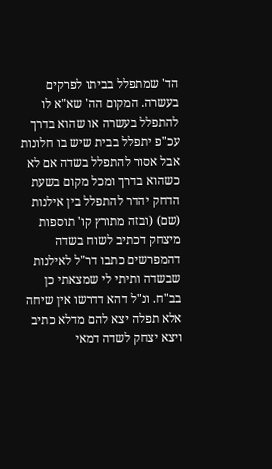הד' שמתפלל בביתו לפרקים בעשרה. המקום הה' שא"א לו להתפלל בעשרה או שהוא בדרך עכ"פ יתפלל בבית שיש בו חלונות אבל אסור להתפלל בשדה אם לא כשהוא בדרך ומכל מקום בשעת הדחק יהדר להתפלל בין אילנות (שם) (ובזה מתורץ קו' תוספות מיצחק דכתיב לשוח בשדה דהמפרשים כתבו דר"ל לאילנות שבשדה ותיתי לי שמצאתי כן בב"ח. ונ"ל דהא דדרשו אין שיחה אלא תפלה יצא להם מדלא כתיב ויצא יצחק לשדה דמאי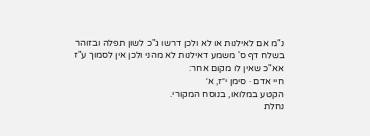נ"מ אם לאילנות או לא ולכן דרשו ג"כ לשון תפלה ובזוהר בשלח דף ס' משמע דאילנות לא מהני ולכן אין לסמוך ע"ז אא"כ שאין לו מקום אחר:
חיי אדם · סימן י״ז, א׳
הקטע במלואו, בנוסח המקורי.
נחלת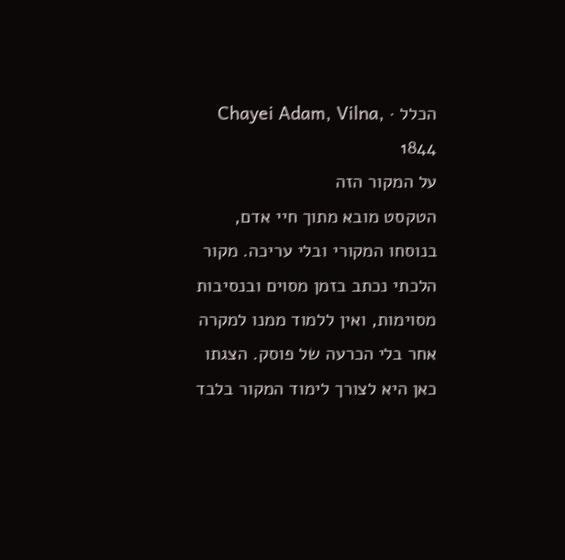הכלל · Chayei Adam, Vilna, 1844
על המקור הזה
הטקסט מובא מתוך חיי אדם, בנוסחו המקורי ובלי עריכה. מקור הלכתי נכתב בזמן מסוים ובנסיבות מסוימות, ואין ללמוד ממנו למקרה אחר בלי הכרעה של פוסק. הצגתו כאן היא לצורך לימוד המקור בלבד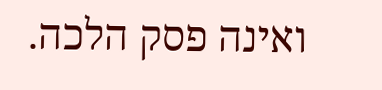ואינה פסק הלכה.